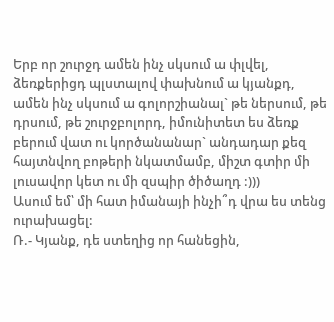Երբ որ շուրջդ ամեն ինչ սկսում ա փլվել, ձեռքերիցդ պլստալով փախնում ա կյանքդ, ամեն ինչ սկսում ա գոլորշիանալ` թե ներսում, թե դրսում, թե շուրջբոլորդ, իմունիտետ ես ձեռք բերում վատ ու կործանանար` անդադար քեզ հայտնվող բոթերի նկատմամբ, միշտ գտիր մի լուսավոր կետ ու մի զսպիր ծիծաղդ :)))
Ասում եմ՝ մի հատ իմանայի ինչի՞դ վրա ես տենց ուրախացել:
Ռ.- Կյանք, դե ստեղից որ հանեցին,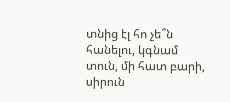տնից էլ հո չե՞ն հանելու, կգնամ տուն, մի հատ բարի, սիրուն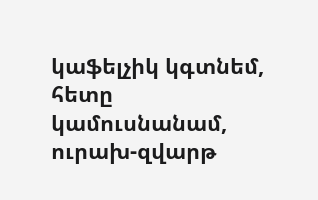կաֆելչիկ կգտնեմ, հետը կամուսնանամ, ուրախ-զվարթ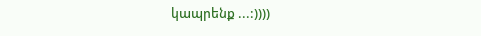կապրենք ...:))))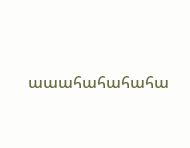աաահահահահա